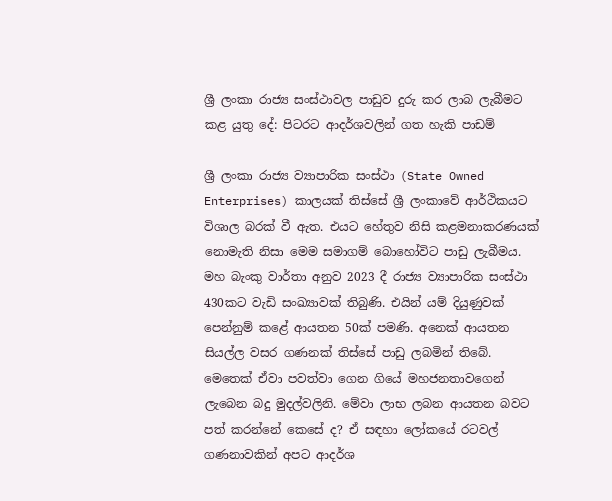ශ්‍රී ලංකා රාජ්‍ය සංස්ථාවල පාඩුව දුරු කර ලාබ ලැබීමට කළ යුතු දේ: පිටරට ආදර්ශවලින් ගත හැකි පාඩම්

ශ්‍රී ලංකා රාජ්‍ය ව්‍යාපාරික සංස්ථා (State Owned Enterprises) කාලයක් තිස්සේ ශ්‍රී ලංකාවේ ආර්ථිකයට විශාල බරක් වී ඇත. එයට හේතුව නිසි කළමනාකරණයක් නොමැති නිසා මෙම සමාගම් බොහෝවිට පාඩු ලැබීමය. මහ බැංකු වාර්තා අනුව 2023 දී රාජ්‍ය ව්‍යාපාරික සංස්ථා 430කට වැඩි සංඛ්‍යාවක් තිබුණි. එයින් යම් දියුණුවක් පෙන්නුම් කළේ ආයතන 50ක් පමණි. අනෙක් ආයතන සියල්ල වසර ගණනක් තිස්සේ පාඩු ලබමින් තිබේ. මෙතෙක් ඒවා පවත්වා ගෙන ගියේ මහජනතාවගෙන් ලැබෙන බදු මුදල්වලිනි. මේවා ලාභ ලබන ආයතන බවට පත් කරන්නේ කෙසේ ද? ඒ සඳහා ලෝකයේ රටවල් ගණනාවකින් අපට ආදර්ශ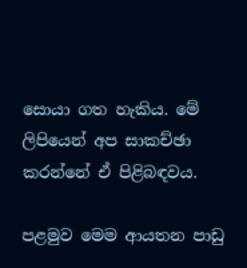සොයා ගත හැකිය. මේ ලිපියෙන් අප සාකච්ඡා කරන්නේ ඒ පිළිබඳවය.

පළමුව මෙම ආයතන පාඩු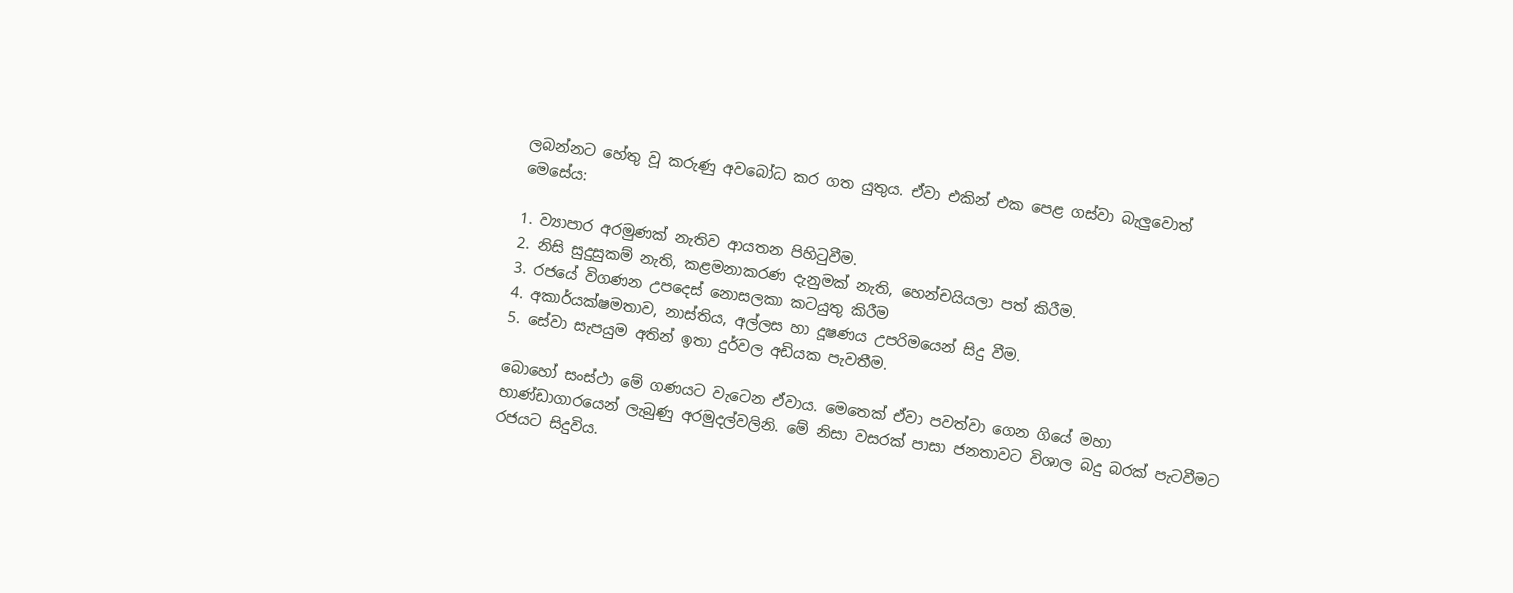ලබන්නට හේතු වූ කරුණු අවබෝධ කර ගත යුතුය. ඒවා එකින් එක පෙළ ගස්වා බැලුවොත් මෙසේය:

1. ව්‍යාපාර අරමුණක් නැතිව ආයතන පිහිටුවීම.
2. නිසි සුදුසුකම් නැති, කළමනාකරණ දැනුමක් නැති, හෙන්චයියලා පත් කිරීම.
3. රජයේ විගණන උපදෙස් නොසලකා කටයුතු කිරීම
4. අකාර්යක්ෂමතාව, නාස්තිය, අල්ලස හා දූෂණය උපරිමයෙන් සිදු වීම.
5. සේවා සැපයුම අතින් ඉතා දුර්වල අඩියක පැවතීම.

බොහෝ සංස්ථා මේ ගණයට වැටෙන ඒවාය. මෙතෙක් ඒවා පවත්වා ගෙන ගියේ මහා භාණ්ඩාගාරයෙන් ලැබුණු අරමුදල්වලිනි. මේ නිසා වසරක් පාසා ජනතාවට විශාල බදු බරක් පැටවීමට රජයට සිදුවිය.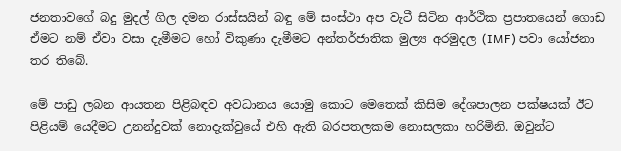ජනතාවගේ බදු මුදල් ගිල දමන රාස්සයින් බඳු මේ සංස්ථා අප වැටී සිටින ආර්ථික ප්‍රපාතයෙන් ගොඩ ඒමට නම් ඒවා වසා දැමීමට හෝ විකුණා දැමීමට අන්තර්ජාතික මුල්‍ය අරමුදල (IMF) පවා යෝජනා තර තිබේ.

මේ පාඩු ලබන ආයතන පිළිබඳව අවධානය යොමු කොට මෙතෙක් කිසිම දේශපාලන පක්ෂයක් ඊට පිළියම් යෙදීමට උනන්දුවක් නොදැක්වුයේ එහි ඇති බරපතලකම නොසලකා හරිමිනි. ඔවුන්ට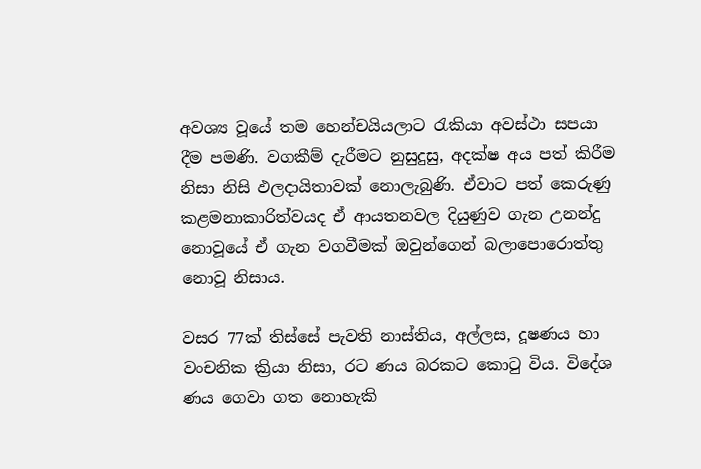අවශ්‍ය වූයේ තම හෙන්චයියලාට රැකියා අවස්ථා සපයා දීම පමණි. වගකීම් දැරීමට නුසුදුසු, අදක්ෂ අය පත් කිරීම නිසා නිසි ඵලදායිතාවක් නොලැබුණි. ඒවාට පත් කෙරුණු කළමනාකාරිත්වයද ඒ ආයතනවල දියුණුව ගැන උනන්දු නොවූයේ ඒ ගැන වගවීමක් ඔවුන්ගෙන් බලාපොරොත්තු නොවූ නිසාය.

වසර 77ක් තිස්සේ පැවති නාස්තිය, අල්ලස, දූෂණය හා වංචනික ක්‍රියා නිසා, රට ණය බරකට කොටු විය. විදේශ ණය ගෙවා ගත නොහැකි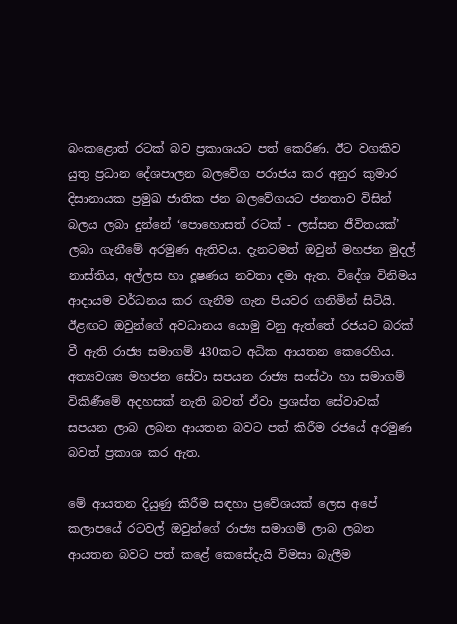බංකළොත් රටක් බව ප්‍රකාශයට පත් කෙරිණ. ඊට වගකිව යුතු ප්‍රධාන දේශපාලන බලවේග පරාජය කර අනුර කුමාර දිසානායක ප්‍රමුඛ ජාතික ජන බලවේගයට ජනතාව විසින් බලය ලබා දුන්නේ ‘පොහොසත් රටක් - ලස්සන ජීවිතයක්’ ලබා ගැනීමේ අරමුණ ඇතිවය. දැනටමත් ඔවුන් මහජන මුදල් නාස්තිය, අල්ලස හා දූෂණය නවතා දමා ඇත. විදේශ විනිමය ආදායම වර්ධනය කර ගැනීම ගැන පියවර ගනිමින් සිටියි. ඊළඟට ඔවුන්ගේ අවධානය යොමු වනු ඇත්තේ රජයට බරක් වී ඇති රාජ්‍ය සමාගම් 430කට අධික ආයතන කෙරෙහිය. අත්‍යවශ්‍ය මහජන සේවා සපයන රාජ්‍ය සංස්ථා හා සමාගම් විකිණීමේ අදහසක් නැති බවත් ඒවා ප්‍රශස්ත සේවාවක් සපයන ලාබ ලබන ආයතන බවට පත් කිරීම රජයේ අරමුණ බවත් ප්‍රකාශ කර ඇත.

මේ ආයතන දියුණු කිරීම සඳහා ප්‍රවේශයක් ලෙස අපේ කලාපයේ රටවල් ඔවුන්ගේ රාජ්‍ය සමාගම් ලාබ ලබන ආයතන බවට පත් කළේ කෙසේදැයි විමසා බැලීම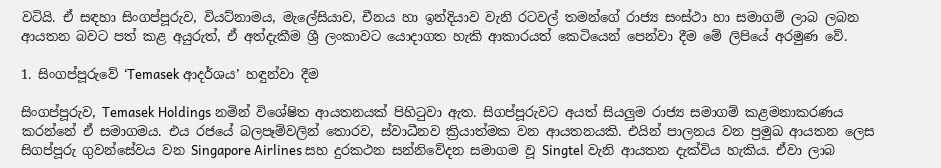වටියි. ඒ සඳහා සිංගප්පූරුව, වියට්නාමය, මැලේසියාව, චීනය හා ඉන්දියාව වැනි රටවල් තමන්ගේ රාජ්‍ය සංස්ථා හා සමාගම් ලාබ ලබන ආයතන බවට පත් කළ අයුරුත්, ඒ අත්දැකීම ශ්‍රී ලංකාවට යොදාගත හැකි ආකාරයත් කෙටියෙන් පෙන්වා දීම මේ ලිපියේ අරමුණ වේ.

1. සිංගප්පූරුවේ ‘Temasek ආදර්ශය’ හඳුන්වා දීම

සිංගප්පූරුව, Temasek Holdings නමින් විශේෂිත ආයතනයක් පිහිටුවා ඇත. සිගප්පූරුවට අයත් සියලුම රාජ්‍ය සමාගම් කළමනාකරණය කරන්නේ ඒ සමාගමය. එය රජයේ බලපෑම්වලින් තොරව, ස්වාධීනව ක්‍රියාත්මක වන ආයතනයකි. එයින් පාලනය වන ප්‍රමුඛ ආයතන ලෙස සිගප්පූරු ගුවන්සේවය වන Singapore Airlines සහ දුරකථන සන්නිවේදන සමාගම වූ Singtel වැනි ආයතන දැක්විය හැකිය. ඒවා ලාබ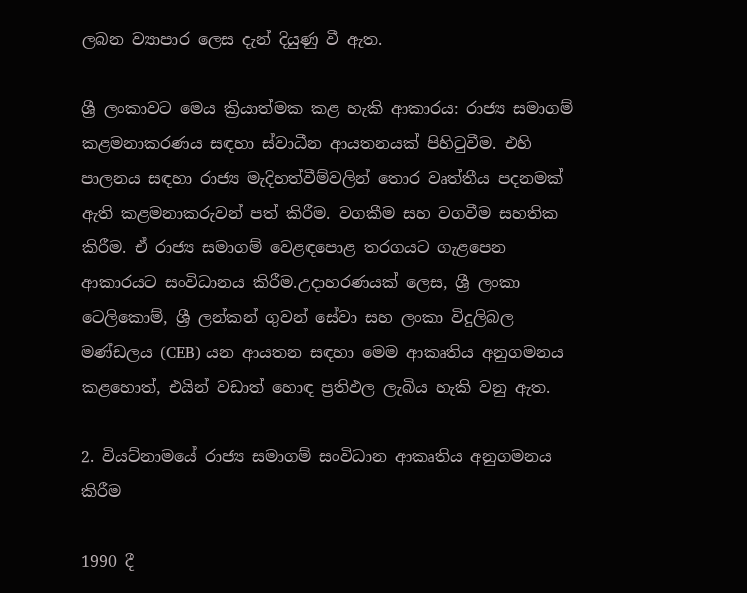ලබන ව්‍යාපාර ලෙස දැන් දියුණු වී ඇත.

ශ්‍රී ලංකාවට මෙය ක්‍රියාත්මක කළ හැකි ආකාරය: රාජ්‍ය සමාගම් කළමනාකරණය සඳහා ස්වාධීන ආයතනයක් පිහිටුවීම. එහි පාලනය සඳහා රාජ්‍ය මැදිහත්වීම්වලින් තොර වෘත්තීය පදනමක් ඇති කළමනාකරුවන් පත් කිරීම. වගකීම සහ වගවීම සහතික කිරීම. ඒ රාජ්‍ය සමාගම් වෙළඳපොළ තරගයට ගැළපෙන ආකාරයට සංවිධානය කිරීම.උදාහරණයක් ලෙස, ශ්‍රී ලංකා ටෙලිකොම්, ශ්‍රී ලන්කන් ගුවන් සේවා සහ ලංකා විදුලිබල මණ්ඩලය (CEB) යන ආයතන සඳහා මෙම ආකෘතිය අනුගමනය කළහොත්, එයින් වඩාත් හොඳ ප්‍රතිඵල ලැබිය හැකි වනු ඇත.

2. වියට්නාමයේ රාජ්‍ය සමාගම් සංවිධාන ආකෘතිය අනුගමනය කිරීම

1990 දී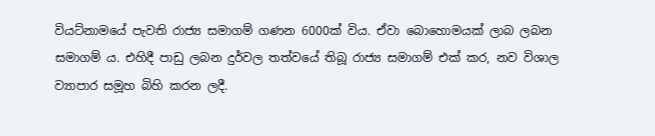වියට්නාමයේ පැවති රාජ්‍ය සමාගම් ගණන 6000ක් විය. ඒවා බොහොමයක් ලාබ ලබන සමාගම් ය. එහිදී පාඩු ලබන දුර්වල තත්වයේ තිබූ රාජ්‍ය සමාගම් එක් කර, නව විශාල ව්‍යාපාර සමූහ බිහි කරන ලදී.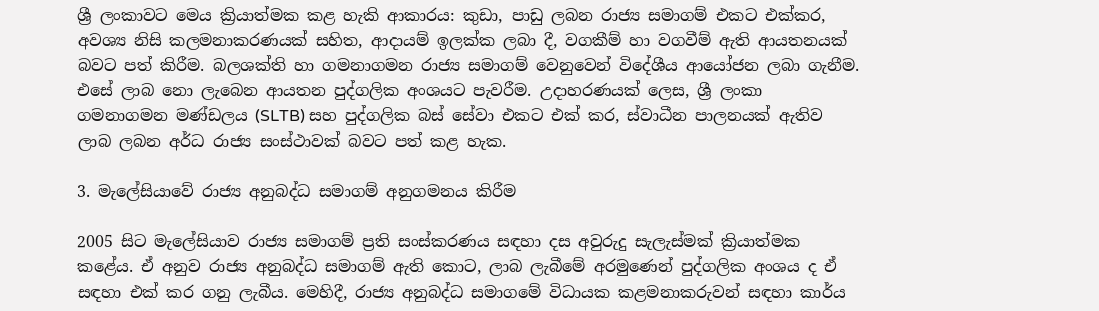ශ්‍රී ලංකාවට මෙය ක්‍රියාත්මක කළ හැකි ආකාරය: කුඩා, පාඩු ලබන රාජ්‍ය සමාගම් එකට එක්කර, අවශ්‍ය නිසි කලමනාකරණයක් සහිත, ආදායම් ඉලක්ක ලබා දී, වගකීම් හා වගවීම් ඇති ආයතනයක් බවට පත් කිරීම. බලශක්ති හා ගමනාගමන රාජ්‍ය සමාගම් වෙනුවෙන් විදේශීය ආයෝජන ලබා ගැනීම. එසේ ලාබ නො ලැබෙන ආයතන පුද්ගලික අංශයට පැවරීම. උදාහරණයක් ලෙස, ශ්‍රී ලංකා ගමනාගමන මණ්ඩලය (SLTB) සහ පුද්ගලික බස් සේවා එකට එක් කර, ස්වාධීන පාලනයක් ඇතිව ලාබ ලබන අර්ධ රාජ්‍ය සංස්ථාවක් බවට පත් කළ හැක.

3. මැලේසියාවේ රාජ්‍ය අනුබද්ධ සමාගම් අනුගමනය කිරීම

2005 සිට මැලේසියාව රාජ්‍ය සමාගම් ප්‍රති සංස්කරණය සඳහා දස අවුරුදු සැලැස්මක් ක්‍රියාත්මක කළේය. ඒ අනුව රාජ්‍ය අනුබද්ධ සමාගම් ඇති කොට, ලාබ ලැබීමේ අරමුණෙන් පුද්ගලික අංශය ද ඒ සඳහා එක් කර ගනු ලැබීය. මෙහිදී, රාජ්‍ය අනුබද්ධ සමාගමේ විධායක කළමනාකරුවන් සඳහා කාර්ය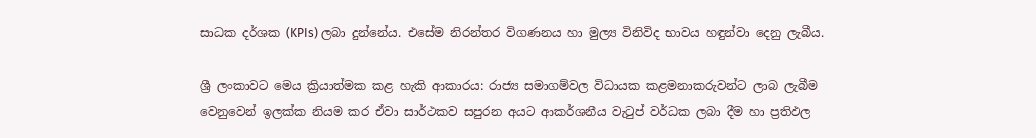සාධක දර්ශක (KPIs) ලබා දුන්නේය. එසේම නිරන්තර විගණනය හා මුල්‍ය විනිවිද භාවය හඳුන්වා දෙනු ලැබීය.

ශ්‍රී ලංකාවට මෙය ක්‍රියාත්මක කළ හැකි ආකාරය: රාජ්‍ය සමාගම්වල විධායක කළමනාකරුවන්ට ලාබ ලැබීම වෙනුවෙන් ඉලක්ක නියම කර ඒවා සාර්ථකව සපුරන අයට ආකර්ශනීය වැටුප් වර්ධක ලබා දීම හා ප්‍රතිඵල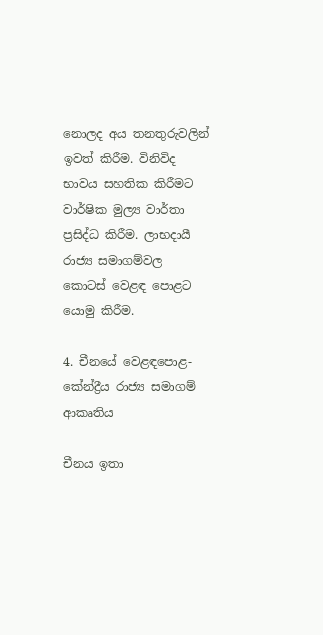නොලද අය තනතුරුවලින් ඉවත් කිරීම. විනිවිද භාවය සහතික කිරීමට වාර්ෂික මුල්‍ය වාර්තා ප්‍රසිද්ධ කිරීම. ලාභදායී රාජ්‍ය සමාගම්වල කොටස් වෙළඳ පොළට යොමු කිරීම.

4. චීනයේ වෙළඳපොළ-කේන්ද්‍රීය රාජ්‍ය සමාගම් ආකෘතිය

චීනය ඉතා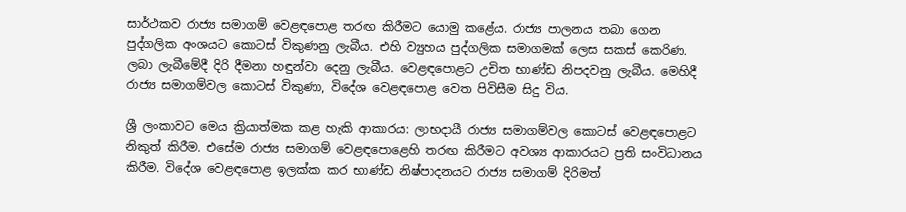සාර්ථකව රාජ්‍ය සමාගම් වෙළඳපොළ තරඟ කිරීමට යොමු කළේය. රාජ්‍ය පාලනය තබා ගෙන පුද්ගලික අංශයට කොටස් විකුණනු ලැබීය. එහි ව්‍යුහය පුද්ගලික සමාගමක් ලෙස සකස් කෙරිණ. ලබා ලැබීමේදී දිරි දීමනා හඳුන්වා දෙනු ලැබීය. වෙළඳපොළට උචිත භාණ්ඩ නිපදවනු ලැබීය. මෙහිදී රාජ්‍ය සමාගම්වල කොටස් විකුණා, විදේශ වෙළඳපොළ වෙත පිවිසීම සිදු විය.

ශ්‍රී ලංකාවට මෙය ක්‍රියාත්මක කළ හැකි ආකාරය: ලාභදායී රාජ්‍ය සමාගම්වල කොටස් වෙළඳපොළට නිකුත් කිරීම. එසේම රාජ්‍ය සමාගම් වෙළඳපොළෙහි තරඟ කිරීමට අවශ්‍ය ආකාරයට ප්‍රති සංවිධානය කිරීම. විදේශ වෙළඳපොළ ඉලක්ක කර භාණ්ඩ නිෂ්පාදනයට රාජ්‍ය සමාගම් දිරිමත්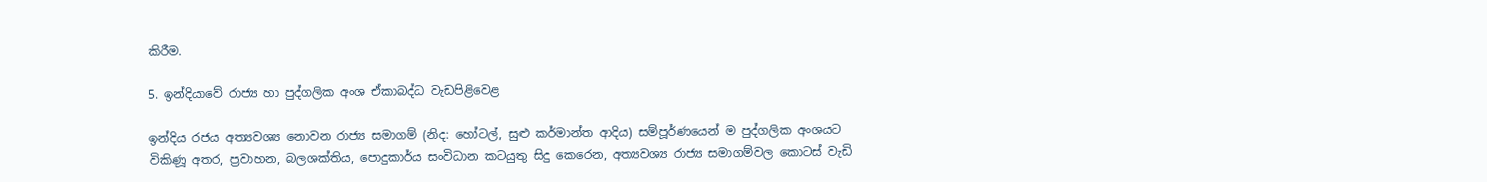කිරීම.

5. ඉන්දියාවේ රාජ්‍ය හා පුද්ගලික අංශ ඒකාබද්ධ වැඩපිළිවෙළ

ඉන්දිය රජය අත්‍යවශ්‍ය නොවන රාජ්‍ය සමාගම් (නිද: හෝටල්, සුළු කර්මාන්ත ආදිය) සම්පූර්ණයෙන් ම පුද්ගලික අංශයට විකිණූ අතර, ප්‍රවාහන, බලශක්තිය, පොදුකාර්ය සංවිධාන කටයුතු සිදු කෙරෙන, අත්‍යවශ්‍ය රාජ්‍ය සමාගම්වල කොටස් වැඩි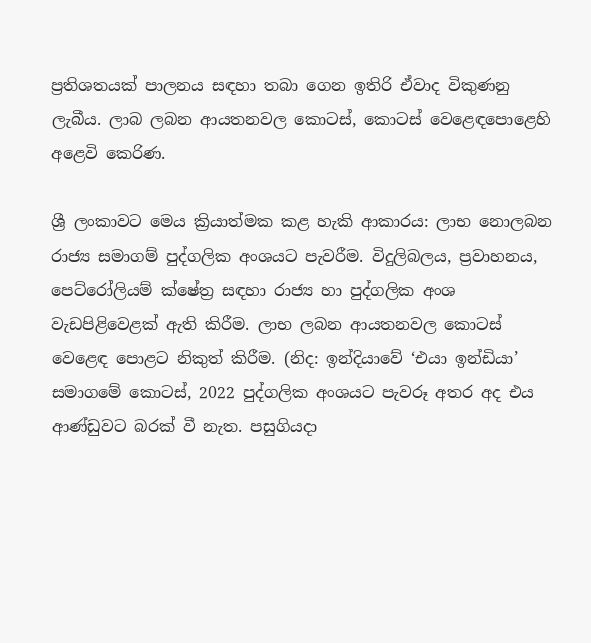ප්‍රතිශතයක් පාලනය සඳහා තබා ගෙන ඉතිරි ඒවාද විකුණනු ලැබීය. ලාබ ලබන ආයතනවල කොටස්, කොටස් වෙළෙඳපොළෙහි අළෙවි කෙරිණ.

ශ්‍රී ලංකාවට මෙය ක්‍රියාත්මක කළ හැකි ආකාරය: ලාභ නොලබන රාජ්‍ය සමාගම් පුද්ගලික අංශයට පැවරීම. විදුලිබලය, ප්‍රවාහනය, පෙට්රෝලියම් ක්ෂේත්‍ර සඳහා රාජ්‍ය හා පුද්ගලික අංශ වැඩපිළිවෙළක් ඇති කිරීම. ලාභ ලබන ආයතනවල කොටස් වෙළෙඳ පොළට නිකුත් කිරීම. (නිද: ඉන්දියාවේ ‘එයා ඉන්ඩියා’ සමාගමේ කොටස්, 2022 පුද්ගලික අංශයට පැවරූ අතර අද එය ආණ්ඩුවට බරක් වී නැත. පසුගියදා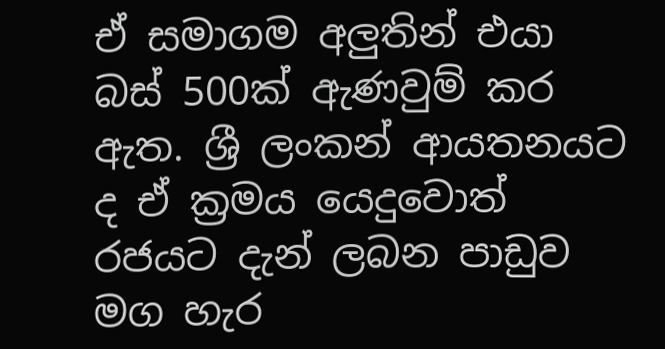ඒ සමාගම අලුතින් එයා බස් 500ක් ඇණවුම් කර ඇත. ශ්‍රී ලංකන් ආයතනයට ද ඒ ක්‍රමය යෙදුවොත් රජයට දැන් ලබන පාඩුව මග හැර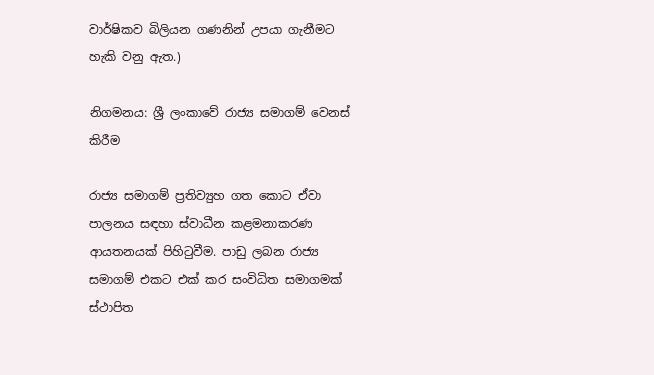වාර්ෂිකව බිලියන ගණනින් උපයා ගැනීමට හැකි වනු ඇත.)

නිගමනය: ශ්‍රී ලංකාවේ රාජ්‍ය සමාගම් වෙනස් කිරීම

රාජ්‍ය සමාගම් ප්‍රතිව්‍යුහ ගත කොට ඒවා පාලනය සඳහා ස්වාධීන කළමනාකරණ ආයතනයක් පිහිටුවීම. පාඩු ලබන රාජ්‍ය සමාගම් එකට එක් කර සංවිධිත සමාගමක් ස්ථාපිත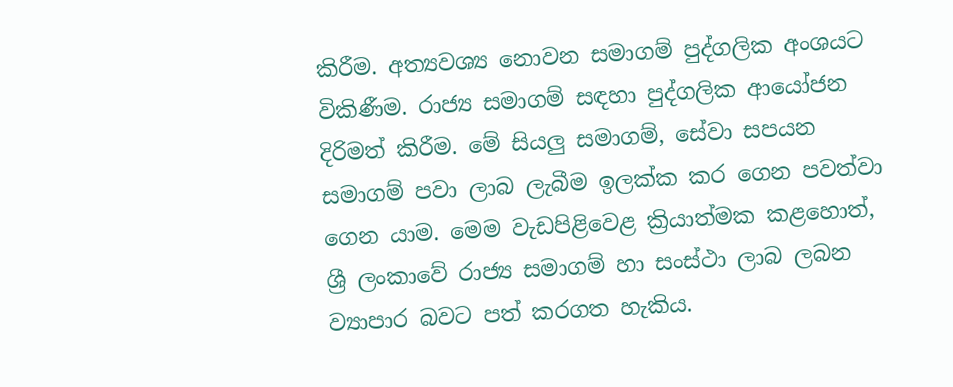කිරීම. අත්‍යවශ්‍ය නොවන සමාගම් පුද්ගලික අංශයට විකිණීම. රාජ්‍ය සමාගම් සඳහා පුද්ගලික ආයෝජන දිරිමත් කිරීම. මේ සියලු සමාගම්, සේවා සපයන සමාගම් පවා ලාබ ලැබීම ඉලක්ක කර ගෙන පවත්වා ගෙන යාම. මෙම වැඩපිළිවෙළ ක්‍රියාත්මක කළහොත්, ශ්‍රී ලංකාවේ රාජ්‍ය සමාගම් හා සංස්ථා ලාබ ලබන ව්‍යාපාර බවට පත් කරගත හැකිය.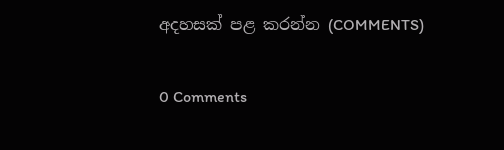අදහසක් පළ කරන්න (COMMENTS)

0 Comments